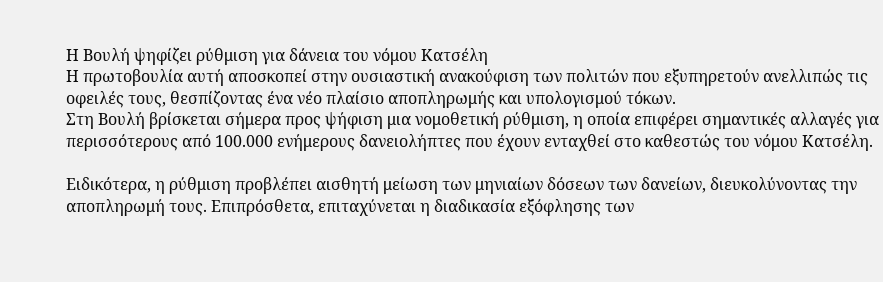Η Βουλή ψηφίζει ρύθμιση για δάνεια του νόμου Κατσέλη
Η πρωτοβουλία αυτή αποσκοπεί στην ουσιαστική ανακούφιση των πολιτών που εξυπηρετούν ανελλιπώς τις οφειλές τους, θεσπίζοντας ένα νέο πλαίσιο αποπληρωμής και υπολογισμού τόκων.
Στη Βουλή βρίσκεται σήμερα προς ψήφιση μια νομοθετική ρύθμιση, η οποία επιφέρει σημαντικές αλλαγές για περισσότερους από 100.000 ενήμερους δανειολήπτες που έχουν ενταχθεί στο καθεστώς του νόμου Κατσέλη.

Ειδικότερα, η ρύθμιση προβλέπει αισθητή μείωση των μηνιαίων δόσεων των δανείων, διευκολύνοντας την αποπληρωμή τους. Επιπρόσθετα, επιταχύνεται η διαδικασία εξόφλησης των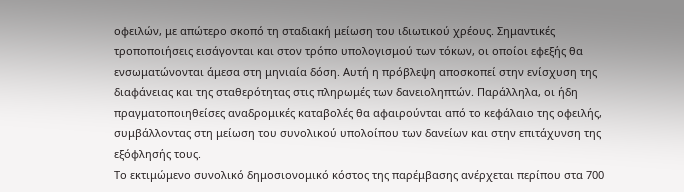οφειλών, με απώτερο σκοπό τη σταδιακή μείωση του ιδιωτικού χρέους. Σημαντικές τροποποιήσεις εισάγονται και στον τρόπο υπολογισμού των τόκων, οι οποίοι εφεξής θα ενσωματώνονται άμεσα στη μηνιαία δόση. Αυτή η πρόβλεψη αποσκοπεί στην ενίσχυση της διαφάνειας και της σταθερότητας στις πληρωμές των δανειοληπτών. Παράλληλα, οι ήδη πραγματοποιηθείσες αναδρομικές καταβολές θα αφαιρούνται από το κεφάλαιο της οφειλής, συμβάλλοντας στη μείωση του συνολικού υπολοίπου των δανείων και στην επιτάχυνση της εξόφλησής τους.
Το εκτιμώμενο συνολικό δημοσιονομικό κόστος της παρέμβασης ανέρχεται περίπου στα 700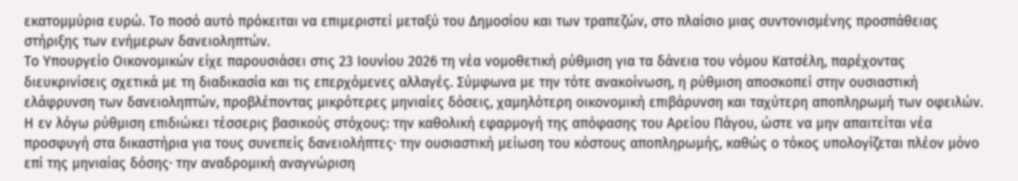εκατομμύρια ευρώ. Το ποσό αυτό πρόκειται να επιμεριστεί μεταξύ του Δημοσίου και των τραπεζών, στο πλαίσιο μιας συντονισμένης προσπάθειας στήριξης των ενήμερων δανειοληπτών.
Το Υπουργείο Οικονομικών είχε παρουσιάσει στις 23 Ιουνίου 2026 τη νέα νομοθετική ρύθμιση για τα δάνεια του νόμου Κατσέλη, παρέχοντας διευκρινίσεις σχετικά με τη διαδικασία και τις επερχόμενες αλλαγές. Σύμφωνα με την τότε ανακοίνωση, η ρύθμιση αποσκοπεί στην ουσιαστική ελάφρυνση των δανειοληπτών, προβλέποντας μικρότερες μηνιαίες δόσεις, χαμηλότερη οικονομική επιβάρυνση και ταχύτερη αποπληρωμή των οφειλών.
Η εν λόγω ρύθμιση επιδιώκει τέσσερις βασικούς στόχους: την καθολική εφαρμογή της απόφασης του Αρείου Πάγου, ώστε να μην απαιτείται νέα προσφυγή στα δικαστήρια για τους συνεπείς δανειολήπτες· την ουσιαστική μείωση του κόστους αποπληρωμής, καθώς ο τόκος υπολογίζεται πλέον μόνο επί της μηνιαίας δόσης· την αναδρομική αναγνώριση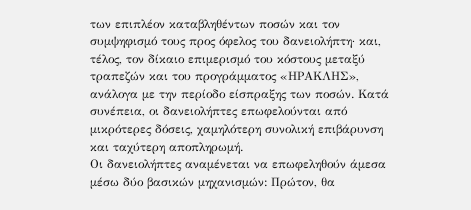των επιπλέον καταβληθέντων ποσών και τον συμψηφισμό τους προς όφελος του δανειολήπτη· και, τέλος, τον δίκαιο επιμερισμό του κόστους μεταξύ τραπεζών και του προγράμματος «ΗΡΑΚΛΗΣ», ανάλογα με την περίοδο είσπραξης των ποσών. Κατά συνέπεια, οι δανειολήπτες επωφελούνται από μικρότερες δόσεις, χαμηλότερη συνολική επιβάρυνση και ταχύτερη αποπληρωμή.
Οι δανειολήπτες αναμένεται να επωφεληθούν άμεσα μέσω δύο βασικών μηχανισμών: Πρώτον, θα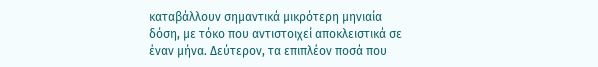καταβάλλουν σημαντικά μικρότερη μηνιαία δόση, με τόκο που αντιστοιχεί αποκλειστικά σε έναν μήνα. Δεύτερον, τα επιπλέον ποσά που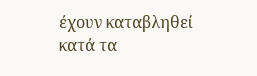έχουν καταβληθεί κατά τα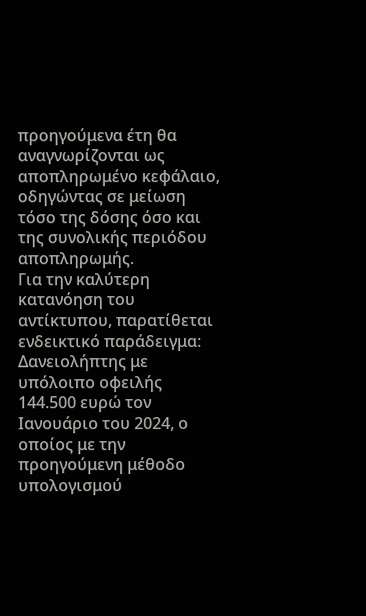προηγούμενα έτη θα αναγνωρίζονται ως αποπληρωμένο κεφάλαιο, οδηγώντας σε μείωση τόσο της δόσης όσο και της συνολικής περιόδου αποπληρωμής.
Για την καλύτερη κατανόηση του αντίκτυπου, παρατίθεται ενδεικτικό παράδειγμα: Δανειολήπτης με υπόλοιπο οφειλής 144.500 ευρώ τον Ιανουάριο του 2024, ο οποίος με την προηγούμενη μέθοδο υπολογισμού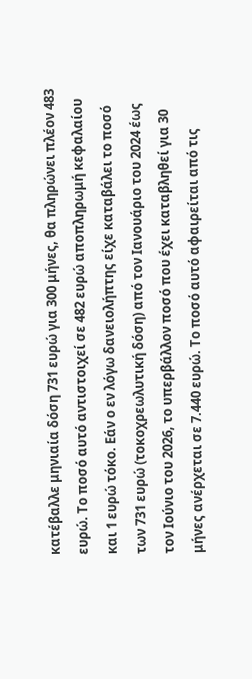κατέβαλλε μηνιαία δόση 731 ευρώ για 300 μήνες, θα πληρώνει πλέον 483 ευρώ. Το ποσό αυτό αντιστοιχεί σε 482 ευρώ αποπληρωμή κεφαλαίου και 1 ευρώ τόκο. Εάν ο εν λόγω δανειολήπτης είχε καταβάλει το ποσό των 731 ευρώ (τοκοχρεωλυτική δόση) από τον Ιανουάριο του 2024 έως τον Ιούνιο του 2026, το υπερβάλλον ποσό που έχει καταβληθεί για 30 μήνες ανέρχεται σε 7.440 ευρώ. Το ποσό αυτό αφαιρείται από τις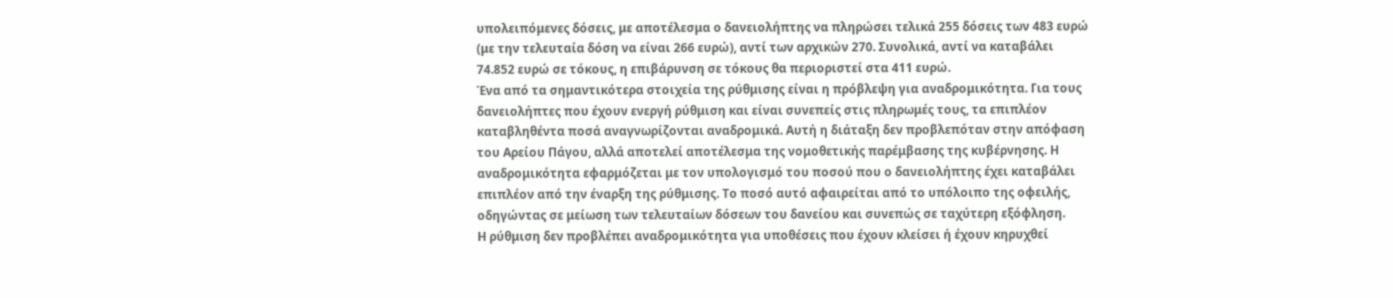υπολειπόμενες δόσεις, με αποτέλεσμα ο δανειολήπτης να πληρώσει τελικά 255 δόσεις των 483 ευρώ (με την τελευταία δόση να είναι 266 ευρώ), αντί των αρχικών 270. Συνολικά, αντί να καταβάλει 74.852 ευρώ σε τόκους, η επιβάρυνση σε τόκους θα περιοριστεί στα 411 ευρώ.
Ένα από τα σημαντικότερα στοιχεία της ρύθμισης είναι η πρόβλεψη για αναδρομικότητα. Για τους δανειολήπτες που έχουν ενεργή ρύθμιση και είναι συνεπείς στις πληρωμές τους, τα επιπλέον καταβληθέντα ποσά αναγνωρίζονται αναδρομικά. Αυτή η διάταξη δεν προβλεπόταν στην απόφαση του Αρείου Πάγου, αλλά αποτελεί αποτέλεσμα της νομοθετικής παρέμβασης της κυβέρνησης. Η αναδρομικότητα εφαρμόζεται με τον υπολογισμό του ποσού που ο δανειολήπτης έχει καταβάλει επιπλέον από την έναρξη της ρύθμισης. Το ποσό αυτό αφαιρείται από το υπόλοιπο της οφειλής, οδηγώντας σε μείωση των τελευταίων δόσεων του δανείου και συνεπώς σε ταχύτερη εξόφληση.
Η ρύθμιση δεν προβλέπει αναδρομικότητα για υποθέσεις που έχουν κλείσει ή έχουν κηρυχθεί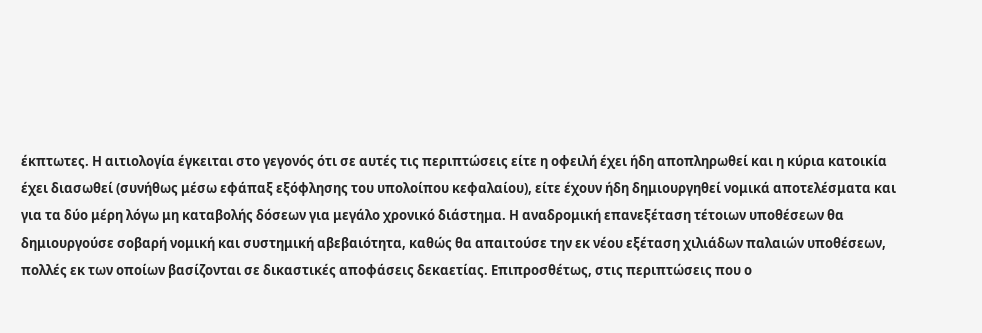έκπτωτες. Η αιτιολογία έγκειται στο γεγονός ότι σε αυτές τις περιπτώσεις είτε η οφειλή έχει ήδη αποπληρωθεί και η κύρια κατοικία έχει διασωθεί (συνήθως μέσω εφάπαξ εξόφλησης του υπολοίπου κεφαλαίου), είτε έχουν ήδη δημιουργηθεί νομικά αποτελέσματα και για τα δύο μέρη λόγω μη καταβολής δόσεων για μεγάλο χρονικό διάστημα. Η αναδρομική επανεξέταση τέτοιων υποθέσεων θα δημιουργούσε σοβαρή νομική και συστημική αβεβαιότητα, καθώς θα απαιτούσε την εκ νέου εξέταση χιλιάδων παλαιών υποθέσεων, πολλές εκ των οποίων βασίζονται σε δικαστικές αποφάσεις δεκαετίας. Επιπροσθέτως, στις περιπτώσεις που ο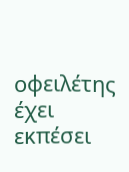οφειλέτης έχει εκπέσει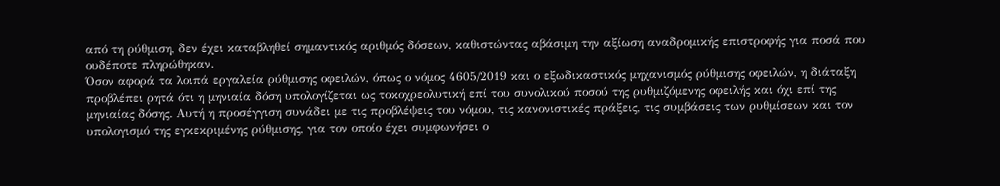από τη ρύθμιση, δεν έχει καταβληθεί σημαντικός αριθμός δόσεων, καθιστώντας αβάσιμη την αξίωση αναδρομικής επιστροφής για ποσά που ουδέποτε πληρώθηκαν.
Όσον αφορά τα λοιπά εργαλεία ρύθμισης οφειλών, όπως ο νόμος 4605/2019 και ο εξωδικαστικός μηχανισμός ρύθμισης οφειλών, η διάταξη προβλέπει ρητά ότι η μηνιαία δόση υπολογίζεται ως τοκοχρεολυτική επί του συνολικού ποσού της ρυθμιζόμενης οφειλής και όχι επί της μηνιαίας δόσης. Αυτή η προσέγγιση συνάδει με τις προβλέψεις του νόμου, τις κανονιστικές πράξεις, τις συμβάσεις των ρυθμίσεων και τον υπολογισμό της εγκεκριμένης ρύθμισης, για τον οποίο έχει συμφωνήσει ο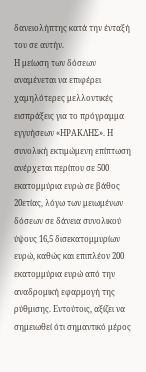δανειολήπτης κατά την ένταξή του σε αυτήν.
Η μείωση των δόσεων αναμένεται να επιφέρει χαμηλότερες μελλοντικές εισπράξεις για το πρόγραμμα εγγυήσεων «ΗΡΑΚΛΗΣ». Η συνολική εκτιμώμενη επίπτωση ανέρχεται περίπου σε 500 εκατομμύρια ευρώ σε βάθος 20ετίας, λόγω των μειωμένων δόσεων σε δάνεια συνολικού ύψους 16,5 δισεκατομμυρίων ευρώ, καθώς και επιπλέον 200 εκατομμύρια ευρώ από την αναδρομική εφαρμογή της ρύθμισης. Εντούτοις, αξίζει να σημειωθεί ότι σημαντικό μέρος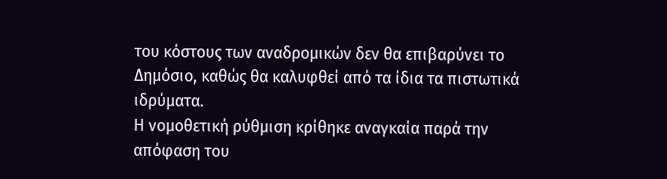του κόστους των αναδρομικών δεν θα επιβαρύνει το Δημόσιο, καθώς θα καλυφθεί από τα ίδια τα πιστωτικά ιδρύματα.
Η νομοθετική ρύθμιση κρίθηκε αναγκαία παρά την απόφαση του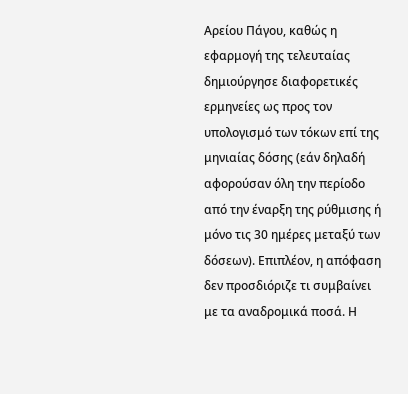Αρείου Πάγου, καθώς η εφαρμογή της τελευταίας δημιούργησε διαφορετικές ερμηνείες ως προς τον υπολογισμό των τόκων επί της μηνιαίας δόσης (εάν δηλαδή αφορούσαν όλη την περίοδο από την έναρξη της ρύθμισης ή μόνο τις 30 ημέρες μεταξύ των δόσεων). Επιπλέον, η απόφαση δεν προσδιόριζε τι συμβαίνει με τα αναδρομικά ποσά. Η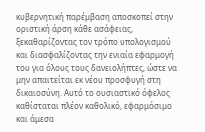κυβερνητική παρέμβαση αποσκοπεί στην οριστική άρση κάθε ασάφειας, ξεκαθαρίζοντας τον τρόπο υπολογισμού και διασφαλίζοντας την ενιαία εφαρμογή του για όλους τους δανειολήπτες, ώστε να μην απαιτείται εκ νέου προσφυγή στη δικαιοσύνη. Αυτό το ουσιαστικό όφελος καθίσταται πλέον καθολικό, εφαρμόσιμο και άμεσα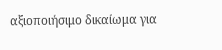αξιοποιήσιμο δικαίωμα για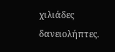χιλιάδες δανειολήπτες.